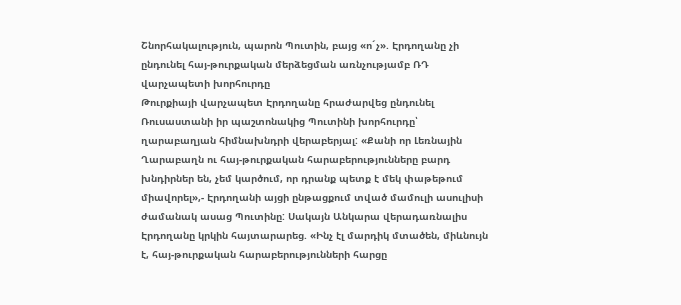Շնորհակալություն, պարոն Պուտին, բայց «ո´չ». Էրդողանը չի ընդունել հայ-թուրքական մերձեցման առնչությամբ ՌԴ վարչապետի խորհուրդը
Թուրքիայի վարչապետ Էրդողանը հրաժարվեց ընդունել Ռուսաստանի իր պաշտոնակից Պուտինի խորհուրդը՝ ղարաբաղյան հիմնախնդրի վերաբերյալ: «Քանի որ Լեռնային Ղարաբաղն ու հայ-թուրքական հարաբերությունները բարդ խնդիրներ են, չեմ կարծում, որ դրանք պետք է մեկ փաթեթում միավորել»,- Էրդողանի այցի ընթացքում տված մամուլի ասուլիսի ժամանակ ասաց Պուտինը: Սակայն Անկարա վերադառնալիս Էրդողանը կրկին հայտարարեց. «Ինչ էլ մարդիկ մտածեն, միևնույն է, հայ-թուրքական հարաբերությունների հարցը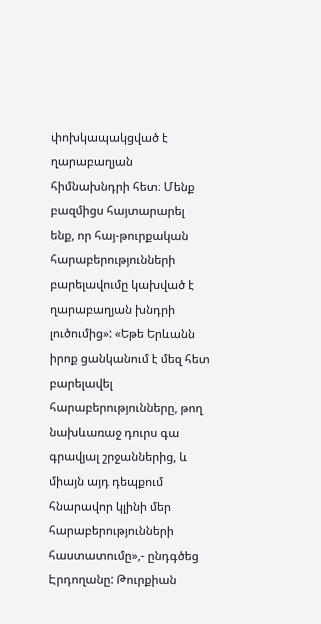փոխկապակցված է ղարաբաղյան հիմնախնդրի հետ։ Մենք բազմիցս հայտարարել ենք, որ հայ-թուրքական հարաբերությունների բարելավումը կախված է ղարաբաղյան խնդրի լուծումից»: «Եթե Երևանն իրոք ցանկանում է մեզ հետ բարելավել հարաբերությունները, թող նախևառաջ դուրս գա գրավյալ շրջաններից, և միայն այդ դեպքում հնարավոր կլինի մեր հարաբերությունների հաստատումը»,- ընդգծեց Էրդողանը: Թուրքիան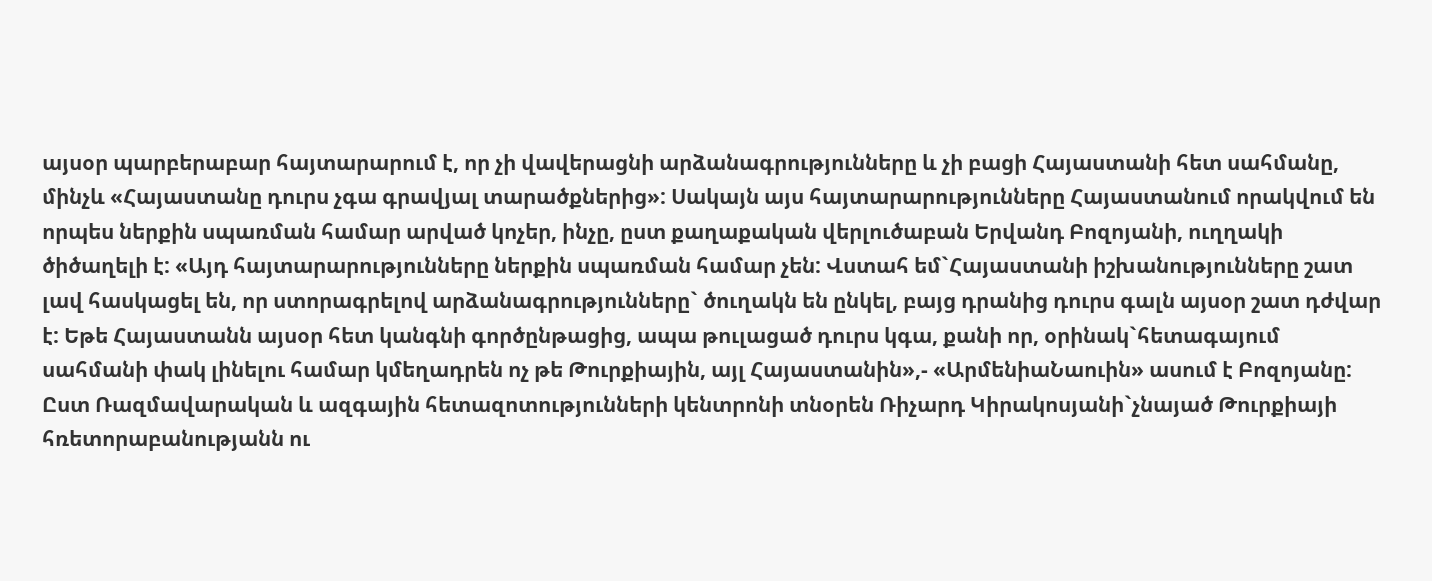այսօր պարբերաբար հայտարարում է, որ չի վավերացնի արձանագրությունները և չի բացի Հայաստանի հետ սահմանը, մինչև «Հայաստանը դուրս չգա գրավյալ տարածքներից»: Սակայն այս հայտարարությունները Հայաստանում որակվում են որպես ներքին սպառման համար արված կոչեր, ինչը, ըստ քաղաքական վերլուծաբան Երվանդ Բոզոյանի, ուղղակի ծիծաղելի է: «Այդ հայտարարությունները ներքին սպառման համար չեն: Վստահ եմ`Հայաստանի իշխանությունները շատ լավ հասկացել են, որ ստորագրելով արձանագրությունները` ծուղակն են ընկել, բայց դրանից դուրս գալն այսօր շատ դժվար է: Եթե Հայաստանն այսօր հետ կանգնի գործընթացից, ապա թուլացած դուրս կգա, քանի որ, օրինակ`հետագայում սահմանի փակ լինելու համար կմեղադրեն ոչ թե Թուրքիային, այլ Հայաստանին»,- «ԱրմենիաՆաուին» ասում է Բոզոյանը: Ըստ Ռազմավարական և ազգային հետազոտությունների կենտրոնի տնօրեն Ռիչարդ Կիրակոսյանի`չնայած Թուրքիայի հռետորաբանությանն ու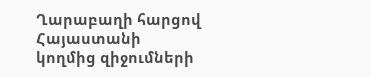Ղարաբաղի հարցով Հայաստանի կողմից զիջումների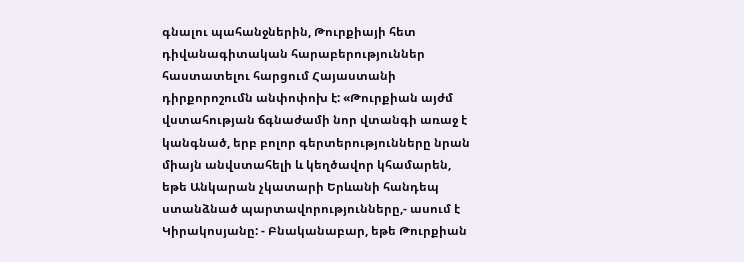գնալու պահանջներին, Թուրքիայի հետ դիվանագիտական հարաբերություններ հաստատելու հարցում Հայաստանի դիրքորոշումն անփոփոխ է: «Թուրքիան այժմ վստահության ճգնաժամի նոր վտանգի առաջ է կանգնած, երբ բոլոր գերտերությունները նրան միայն անվստահելի և կեղծավոր կհամարեն, եթե Անկարան չկատարի Երևանի հանդեպ ստանձնած պարտավորությունները,- ասում է Կիրակոսյանը: - Բնականաբար, եթե Թուրքիան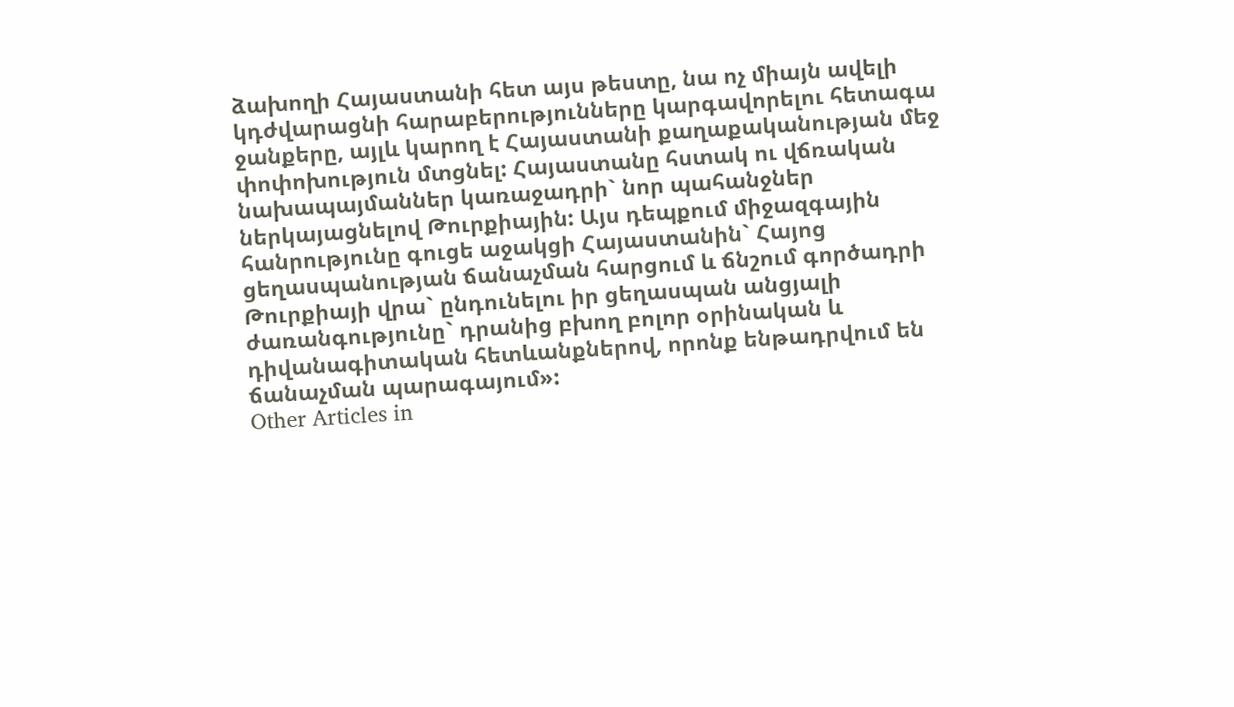ձախողի Հայաստանի հետ այս թեստը, նա ոչ միայն ավելի կդժվարացնի հարաբերությունները կարգավորելու հետագա ջանքերը, այլև կարող է Հայաստանի քաղաքականության մեջ փոփոխություն մտցնել: Հայաստանը հստակ ու վճռական նախապայմաններ կառաջադրի` նոր պահանջներ ներկայացնելով Թուրքիային: Այս դեպքում միջազգային հանրությունը գուցե աջակցի Հայաստանին` Հայոց ցեղասպանության ճանաչման հարցում և ճնշում գործադրի Թուրքիայի վրա` ընդունելու իր ցեղասպան անցյալի ժառանգությունը` դրանից բխող բոլոր օրինական և դիվանագիտական հետևանքներով, որոնք ենթադրվում են ճանաչման պարագայում»:
Other Articles in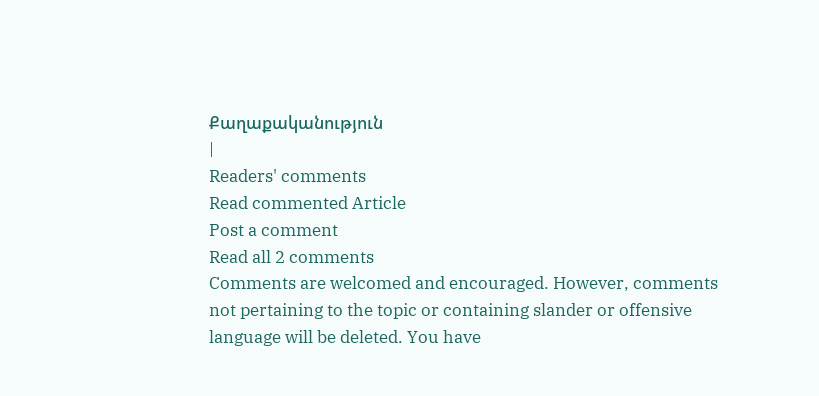Քաղաքականություն
|
Readers' comments
Read commented Article
Post a comment
Read all 2 comments
Comments are welcomed and encouraged. However, comments not pertaining to the topic or containing slander or offensive language will be deleted. You have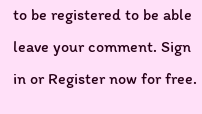to be registered to be able leave your comment. Sign in or Register now for free.